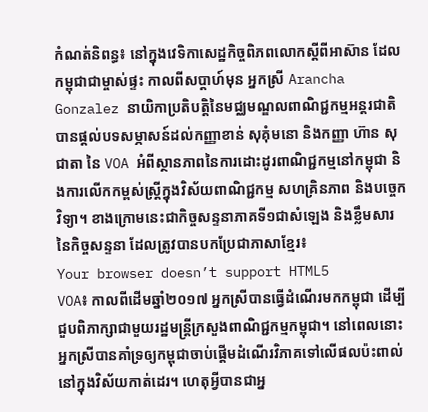កំណត់និពន្ធ៖ នៅក្នុងវេទិកាសេដ្ឋកិច្ចពិភពលោកស្តីពីអាស៊ាន ដែលកម្ពុជាជាម្ចាស់ផ្ទះ កាលពីសប្តាហ៍មុន អ្នកស្រី Arancha Gonzalez នាយិកាប្រតិបត្តិនៃមជ្ឈមណ្ឌលពាណិជ្ជកម្មអន្តរជាតិបានផ្តល់បទសម្ភាសន៍ដល់កញ្ញាខាន់ សុគុំមនោ និងកញ្ញា ហ៊ាន សុជាតា នៃ VOA អំពីស្ថានភាពនៃការដោះដូរពាណិជ្ជកម្មនៅកម្ពុជា និងការលើកកម្ពស់ស្រ្តីក្នុងវិស័យពាណិជ្ជកម្ម សហគ្រិនភាព និងបច្ចេកវិទ្យា។ ខាងក្រោមនេះជាកិច្ចសន្ទនាភាគទី១ជាសំឡេង និងខ្លឹមសារនៃកិច្ចសន្ទនា ដែលត្រូវបានបកប្រែជាភាសាខ្មែរ៖
Your browser doesn’t support HTML5
VOA៖ កាលពីដើមឆ្នាំ២០១៧ អ្នកស្រីបានធ្វើដំណើរមកកម្ពុជា ដើម្បីជួបពិភាក្សាជាមួយរដ្ឋមន្ត្រីក្រសួងពាណិជ្ជកម្មកម្ពុជា។ នៅពេលនោះអ្នកស្រីបានគាំទ្រឲ្យកម្ពុជាចាប់ផ្តើមដំណើរវិភាគទៅលើផលប៉ះពាល់នៅក្នុងវិស័យកាត់ដេរ។ ហេតុអ្វីបានជាអ្ន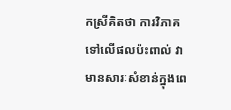កស្រីគិតថា ការវិភាគទៅលើផលប៉ះពាល់ វាមានសារៈសំខាន់ក្នុងពេ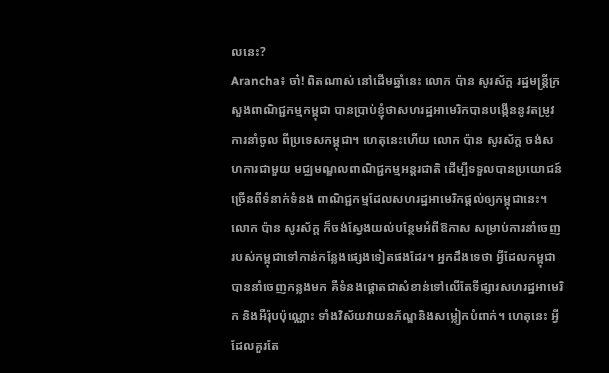លនេះ?
Arancha៖ ចា៎! ពិតណាស់ នៅដើមឆ្នាំនេះ លោក ប៉ាន សូរស័ក្ត រដ្ឋមន្ត្រីក្រសួងពាណិជ្ជកម្មកម្ពុជា បានប្រាប់ខ្ញុំថាសហរដ្ឋអាមេរិកបានបង្កើននូវតម្រូវការនាំចូល ពីប្រទេសកម្ពុជា។ ហេតុនេះហើយ លោក ប៉ាន សូរស័ក្ត ចង់សហការជាមួយ មជ្ឈមណ្ឌលពាណិជ្ជកម្មអន្តរជាតិ ដើម្បីទទួលបានប្រយោជន៍ច្រើនពីទំនាក់ទំនង ពាណិជ្ជកម្មដែលសហរដ្ឋអាមេរិកផ្តល់ឲ្យកម្ពុជានេះ។
លោក ប៉ាន សូរស័ក្ត ក៏ចង់ស្វែងយល់បន្ថែមអំពីឱកាស សម្រាប់ការនាំចេញរបស់កម្ពុជាទៅកាន់កន្លែងផ្សេងទៀតផងដែរ។ អ្នកដឹងទេថា អ្វីដែលកម្ពុជាបាននាំចេញកន្លងមក គឺទំនងផ្តោតជាសំខាន់ទៅលើតែទីផ្សារសហរដ្ឋអាមេរិក និងអឺរ៉ុបប៉ុណ្ណោះ ទាំងវិស័យវាយនភ័ណ្ឌនិងសម្លៀកបំពាក់។ ហេតុនេះ អ្វីដែលគួរតែ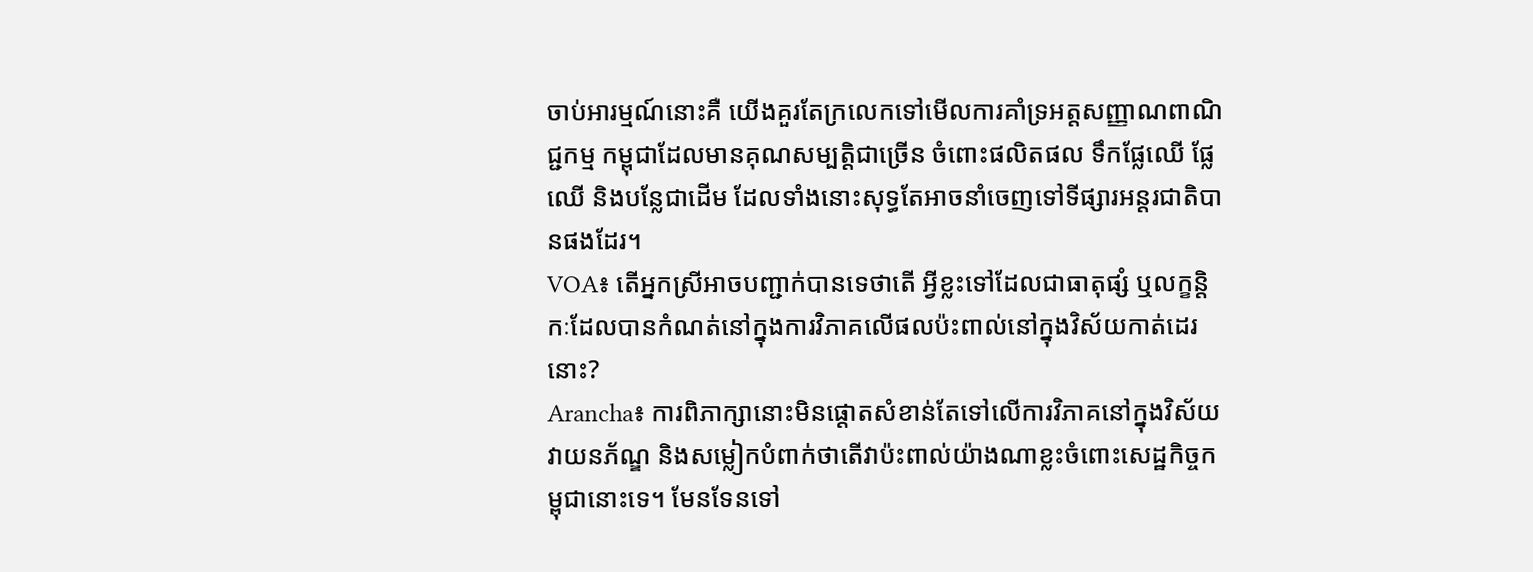ចាប់អារម្មណ៍នោះគឺ យើងគួរតែក្រលេកទៅមើលការគាំទ្រអត្តសញ្ញាណពាណិជ្ជកម្ម កម្ពុជាដែលមានគុណសម្បត្តិជាច្រើន ចំពោះផលិតផល ទឹកផ្លែឈើ ផ្លែឈើ និងបន្លែជាដើម ដែលទាំងនោះសុទ្ធតែអាចនាំចេញទៅទីផ្សារអន្តរជាតិបានផងដែរ។
VOA៖ តើអ្នកស្រីអាចបញ្ជាក់បានទេថាតើ អ្វីខ្លះទៅដែលជាធាតុផ្សំ ឬលក្ខន្តិកៈដែលបានកំណត់នៅក្នុងការវិភាគលើផលប៉ះពាល់នៅក្នុងវិស័យកាត់ដេរនោះ?
Arancha៖ ការពិភាក្សានោះមិនផ្តោតសំខាន់តែទៅលើការវិភាគនៅក្នុងវិស័យវាយនភ័ណ្ឌ និងសម្លៀកបំពាក់ថាតើវាប៉ះពាល់យ៉ាងណាខ្លះចំពោះសេដ្ឋកិច្ចកម្ពុជានោះទេ។ មែនទែនទៅ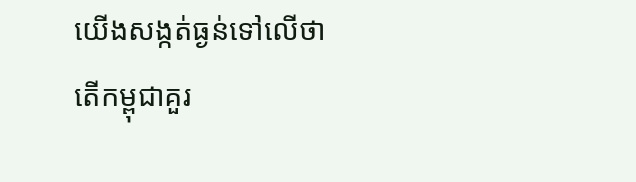យើងសង្កត់ធ្ងន់ទៅលើថាតើកម្ពុជាគួរ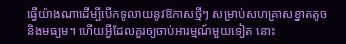ធ្វើយ៉ាងណាដើម្បីបើកទូលាយនូវឱកាសថ្មីៗ សម្រាប់សហគ្រាសខ្នាតតូច និងមធ្យម។ ហើយអ្វីដែលគួរឲ្យចាប់អារម្មណ៍មួយទៀត នោះ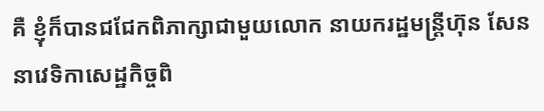គឺ ខ្ញុំក៏បានជជែកពិភាក្សាជាមួយលោក នាយករដ្ឋមន្ត្រីហ៊ុន សែន នាវេទិកាសេដ្ឋកិច្ចពិ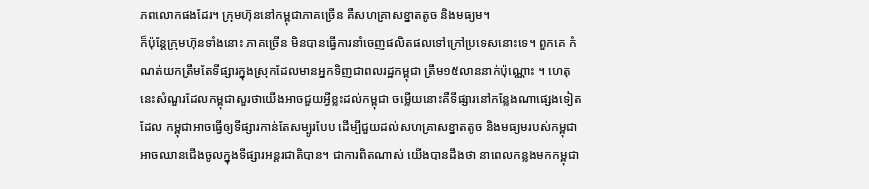ភពលោកផងដែរ។ ក្រុមហ៊ុននៅកម្ពុជាភាគច្រើន គឺសហគ្រាសខ្នាតតូច និងមធ្យម។
ក៏ប៉ុន្តែក្រុមហ៊ុនទាំងនោះ ភាគច្រើន មិនបានធ្វើការនាំចេញផលិតផលទៅក្រៅប្រទេសនោះទេ។ ពួកគេ កំណត់យកត្រឹមតែទីផ្សារក្នុងស្រុកដែលមានអ្នកទិញជាពលរដ្ឋកម្ពុជា ត្រឹម១៥លាននាក់ប៉ុណ្ណោះ ។ ហេតុនេះសំណួរដែលកម្ពុជាសួរថាយើងអាចជួយអ្វីខ្លះដល់កម្ពុជា ចម្លើយនោះគឺទីផ្សារនៅកន្លែងណាផ្សេងទៀតដែល កម្ពុជាអាចធ្វើឲ្យទីផ្សារកាន់តែសម្បូរបែប ដើម្បីជួយដល់សហគ្រាសខ្នាតតូច និងមធ្យមរបស់កម្ពុជាអាចឈានជើងចូលក្នុងទីផ្សារអន្តរជាតិបាន។ ជាការពិតណាស់ យើងបានដឹងថា នាពេលកន្លងមកកម្ពុជា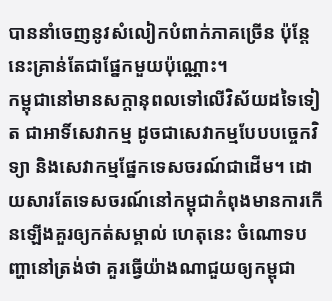បាននាំចេញនូវសំលៀកបំពាក់ភាគច្រើន ប៉ុន្តែនេះគ្រាន់តែជាផ្នែកមួយប៉ុណ្ណោះ។
កម្ពុជានៅមានសក្តានុពលទៅលើវិស័យដទៃទៀត ជាអាទិ៍សេវាកម្ម ដូចជាសេវាកម្មបែបបច្ចេកវិទ្យា និងសេវាកម្មផ្នែកទេសចរណ៍ជាដើម។ ដោយសារតែទេសចរណ៍នៅកម្ពុជាកំពុងមានការកើនឡើងគួរឲ្យកត់សម្គាល់ ហេតុនេះ ចំណោទបញ្ហានៅត្រង់ថា គួរធ្វើយ៉ាងណាជួយឲ្យកម្ពុជា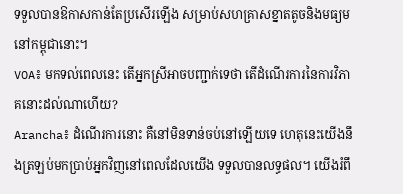ទទួលបានឱកាសកាន់តែប្រសើរឡើង សម្រាប់សហគ្រាសខ្នាតតូចនិងមធ្យមនៅកម្ពុជានោះ។
VOA៖ មកទល់ពេលនេះ តើអ្នកស្រីអាចបញ្ជាក់ទេថា តើដំណើរការនៃការវិភាគនោះដល់ណាហើយ?
Arancha៖ ដំណើរការនោះ គឺនៅមិនទាន់ចប់នៅឡើយទេ ហេតុនេះយើងនឹងត្រឡប់មកប្រាប់អ្នកវិញនៅពេលដែលយើង ទទួលបានលទ្ធផល។ យើងរំពឹ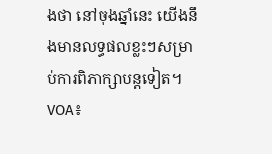ងថា នៅចុងឆ្នាំនេះ យើងនឹងមានលទ្ធផលខ្លះៗសម្រាប់ការពិភាក្សាបន្តទៀត។
VOA៖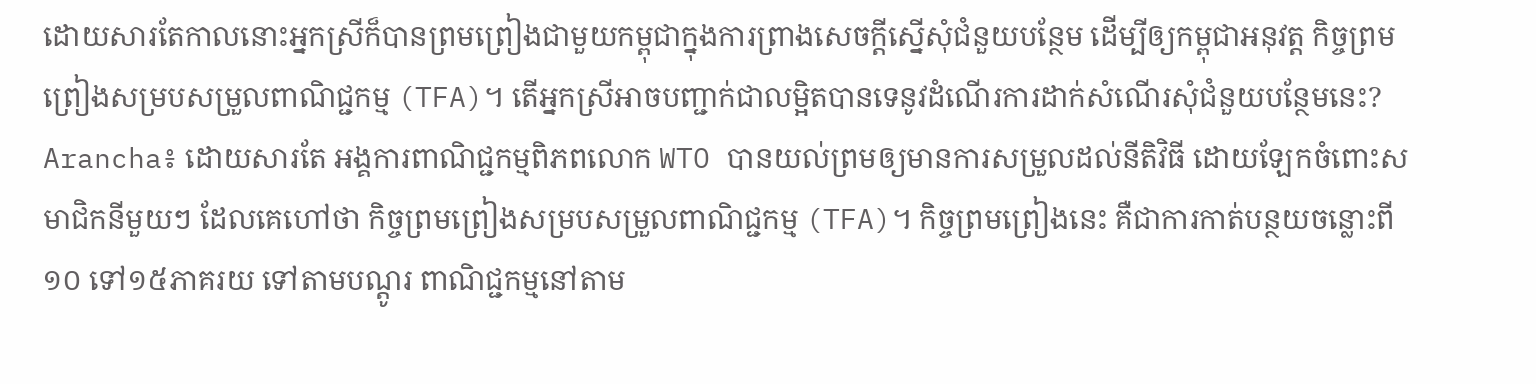ដោយសារតែកាលនោះអ្នកស្រីក៏បានព្រមព្រៀងជាមួយកម្ពុជាក្នុងការព្រាងសេចក្តីស្នើសុំជំនួយបន្ថែម ដើម្បីឲ្យកម្ពុជាអនុវត្ត កិច្ចព្រមព្រៀងសម្របសម្រួលពាណិជ្ជកម្ម (TFA)។ តើអ្នកស្រីអាចបញ្ជាក់ជាលម្អិតបានទេនូវដំណើរការដាក់សំណើរសុំជំនួយបន្ថែមនេះ?
Arancha៖ ដោយសារតែ អង្គការពាណិជ្ជកម្មពិភពលោក WTO បានយល់ព្រមឲ្យមានការសម្រួលដល់នីតិវិធី ដោយឡែកចំពោះសមាជិកនីមួយៗ ដែលគេហៅថា កិច្ចព្រមព្រៀងសម្របសម្រួលពាណិជ្ជកម្ម (TFA)។ កិច្ចព្រមព្រៀងនេះ គឺជាការកាត់បន្ថយចន្លោះពី១០ ទៅ១៥ភាគរយ ទៅតាមបណ្តូរ ពាណិជ្ជកម្មនៅតាម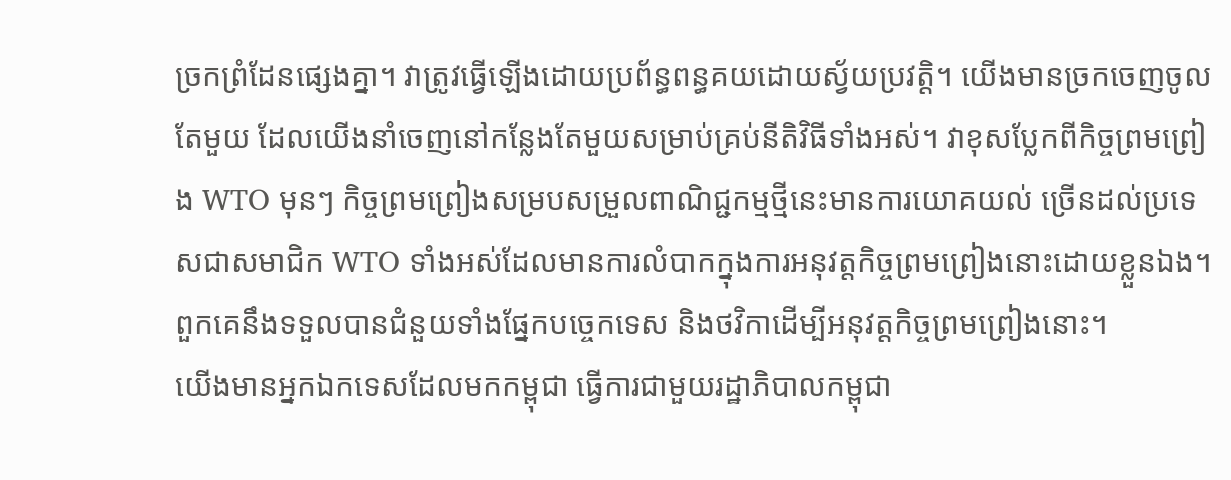ច្រកព្រំដែនផ្សេងគ្នា។ វាត្រូវធ្វើឡើងដោយប្រព័ន្ធពន្ធគយដោយស្វ័យប្រវត្តិ។ យើងមានច្រកចេញចូលតែមួយ ដែលយើងនាំចេញនៅកន្លែងតែមួយសម្រាប់គ្រប់នីតិវិធីទាំងអស់។ វាខុសប្លែកពីកិច្ចព្រមព្រៀង WTO មុនៗ កិច្ចព្រមព្រៀងសម្របសម្រួលពាណិជ្ជកម្មថ្មីនេះមានការយោគយល់ ច្រើនដល់ប្រទេសជាសមាជិក WTO ទាំងអស់ដែលមានការលំបាកក្នុងការអនុវត្តកិច្ចព្រមព្រៀងនោះដោយខ្លួនឯង។ ពួកគេនឹងទទួលបានជំនួយទាំងផ្នែកបច្ចេកទេស និងថវិកាដើម្បីអនុវត្តកិច្ចព្រមព្រៀងនោះ។
យើងមានអ្នកឯកទេសដែលមកកម្ពុជា ធ្វើការជាមួយរដ្ឋាភិបាលកម្ពុជា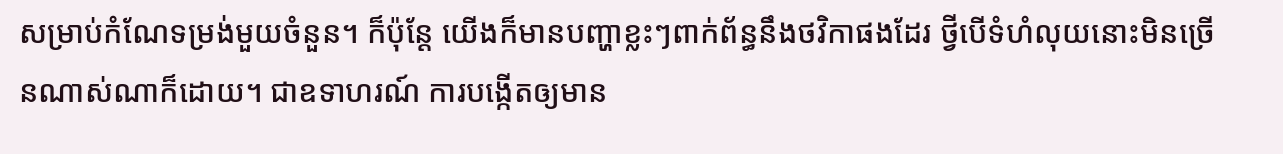សម្រាប់កំណែទម្រង់មួយចំនួន។ ក៏ប៉ុន្តែ យើងក៏មានបញ្ហាខ្លះៗពាក់ព័ន្ធនឹងថវិកាផងដែរ ថ្វីបើទំហំលុយនោះមិនច្រើនណាស់ណាក៏ដោយ។ ជាឧទាហរណ៍ ការបង្កើតឲ្យមាន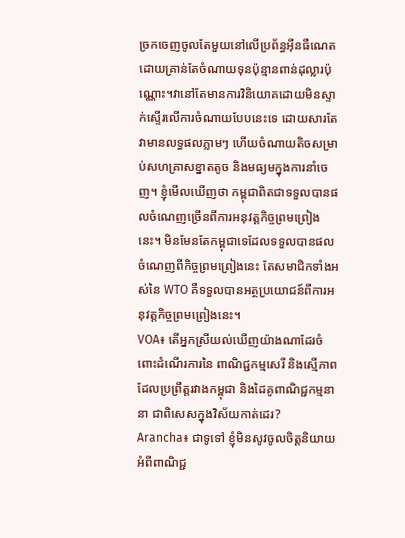ច្រកចេញចូលតែមួយនៅលើប្រព័ន្ធអ៊ីនធឺណេត ដោយគ្រាន់តែចំណាយទុនប៉ុន្មានពាន់ដុល្លារប៉ុណ្ណោះ។វានៅតែមានការវិនិយោគដោយមិនស្ទាក់ស្ទើរលើការចំណាយបែបនេះទេ ដោយសារតែវាមានលទ្ធផលភ្លាមៗ ហើយចំណាយតិចសម្រាប់សហគ្រាសខ្នាតតូច និងមធ្យមក្នុងការនាំចេញ។ ខ្ញុំមើលឃើញថា កម្ពុជាពិតជាទទួលបានផលចំណេញច្រើនពីការអនុវត្តកិច្ចព្រមព្រៀងនេះ។ មិនមែនតែកម្ពុជាទេដែលទទួលបានផលចំណេញពីកិច្ចព្រមព្រៀងនេះ តែសមាជិកទាំងអស់នៃ WTO គឺទទួលបានអត្ថប្រយោជន៍ពីការអនុវត្តកិច្ចព្រមព្រៀងនេះ។
VOA៖ តើអ្នកស្រីយល់ឃើញយ៉ាងណាដែរចំពោះដំណើរការនៃ ពាណិជ្ជកម្មសេរី និងស្មើភាព ដែលប្រព្រឹត្តរវាងកម្ពុជា និងដៃគូពាណិជ្ជកម្មនានា ជាពិសេសក្នុងវិស័យកាត់ដេរ?
Arancha៖ ជាទូទៅ ខ្ញុំមិនសូវចូលចិត្តនិយាយអំពីពាណិជ្ជ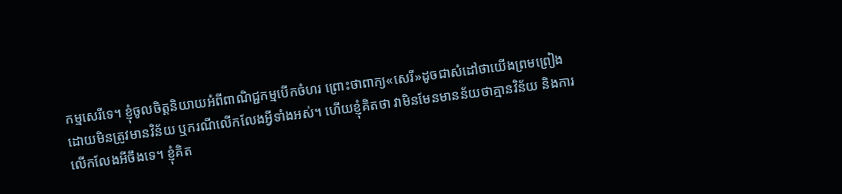កម្មសេរីទេ។ ខ្ញុំចូលចិត្តនិយាយអំពីពាណិជ្ជកម្មបើកចំហរ ព្រោះថាពាក្យ«សេរី»ដូចជាសំដៅថាយើងព្រមព្រៀងដោយមិនត្រូវមានវិន័យ ឬករណីលើកលែងអ្វីទាំងអស់។ ហើយខ្ញុំគិតថា វាមិនមែនមានន័យថាគ្មានវិន័យ និងការលើកលែងអីចឹងទេ។ ខ្ញុំគិត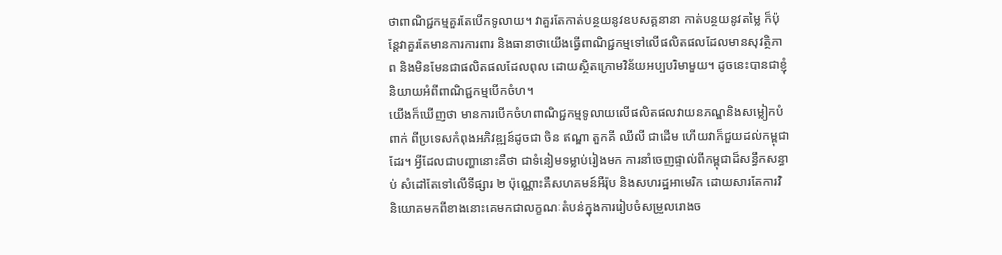ថាពាណិជ្ជកម្មគួរតែបើកទូលាយ។ វាគួរតែកាត់បន្ថយនូវឧបសគ្គនានា កាត់បន្ថយនូវតម្លៃ ក៏ប៉ុន្តែវាគួរតែមានការការពារ និងធានាថាយើងធ្វើពាណិជ្ជកម្មទៅលើផលិតផលដែលមានសុវត្ថិភាព និងមិនមែនជាផលិតផលដែលពុល ដោយស្ថិតក្រោមវិន័យអប្បបរិមាមួយ។ ដូចនេះបានជាខ្ញុំនិយាយអំពីពាណិជ្ជកម្មបើកចំហ។
យើងក៏ឃើញថា មានការបើកចំហពាណិជ្ជកម្មទូលាយលើផលិតផលវាយនភណ្ឌនិងសម្លៀកបំពាក់ ពីប្រទេសកំពុងអភិវឌ្ឍន៍ដូចជា ចិន ឥណ្ឌា តួកគី ឈីលី ជាដើម ហើយវាក៏ជួយដល់កម្ពុជាដែរ។ អ្វីដែលជាបញ្ហានោះគឺថា ជាទំនៀមទម្លាប់រៀងមក ការនាំចេញផ្ទាល់ពីកម្ពុជាដ៏សន្ធឹកសន្ធាប់ សំដៅតែទៅលើទីផ្សារ ២ ប៉ុណ្ណោះគឺសហគមន៍អឺរ៉ុប និងសហរដ្ឋអាមេរិក ដោយសារតែការវិនិយោគមកពីខាងនោះគេមកជាលក្ខណៈតំបន់ក្នុងការរៀបចំសម្រួលរោងច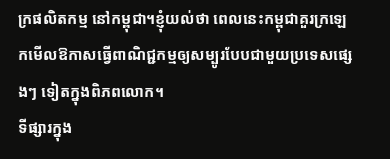ក្រផលិតកម្ម នៅកម្ពុជា។ខ្ញុំយល់ថា ពេលនេះកម្ពុជាគួរក្រឡេកមើលឱកាសធ្វើពាណិជ្ជកម្មឲ្យសម្បូរបែបជាមួយប្រទេសផ្សេងៗ ទៀតក្នុងពិភពលោក។
ទីផ្សារក្នុង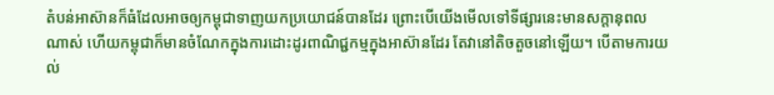តំបន់អាស៊ានក៏ធំដែលអាចឲ្យកម្ពុជាទាញយកប្រយោជន៍បានដែរ ព្រោះបើយើងមើលទៅទីផ្សារនេះមានសក្តានុពលណាស់ ហើយកម្ពុជាក៏មានចំណែកក្នុងការដោះដូរពាណិជ្ជកម្មក្នុងអាស៊ានដែរ តែវានៅតិចតួចនៅឡើយ។ បើតាមការយល់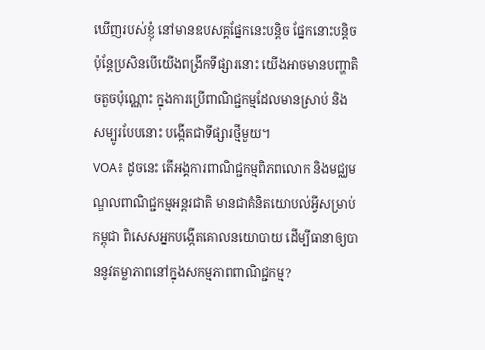ឃើញរបស់ខ្ញុំ នៅមានឧបសគ្គផ្នែកនេះបន្តិច ផ្នែកនោះបន្តិច ប៉ុន្តែប្រសិនបើយើងពង្រីកទីផ្សារនោះ យើងអាចមានបញ្ហាតិចតួចប៉ុណ្ណោះ ក្នុងការប្រើពាណិជ្ជកម្មដែលមានស្រាប់ និងសម្បូរបែបនោះ បង្កើតជាទីផ្សារថ្មីមួយ។
VOA៖ ដូចនេះ តើអង្គការពាណិជ្ជកម្មពិភពលោក និងមជ្ឈមណ្ឌលពាណិជ្ជកម្មអន្តរជាតិ មានជាគំនិតយោបល់អ្វីសម្រាប់កម្ពុជា ពិសេសអ្នកបង្កើតគោលនយោបាយ ដើម្បីធានាឲ្យបាននូវតម្លាភាពនៅក្នុងសកម្មភាពពាណិជ្ជកម្ម?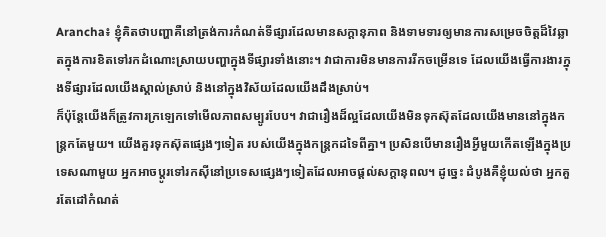Arancha៖ ខ្ញុំគិតថាបញ្ហាគឺនៅត្រង់ការកំណត់ទីផ្សារដែលមានសក្ដានុភាព និងទាមទារឲ្យមានការសម្រេចចិត្តដ៏វៃឆ្លាតក្នុងការខិតទៅរកដំណោះស្រាយបញ្ហាក្នុងទីផ្សារទាំងនោះ។ វាជាការមិនមានការរីកចម្រើនទេ ដែលយើងធ្វើការងារក្នុងទីផ្សារដែលយើងស្គាល់ស្រាប់ និងនៅក្នុងវិស័យដែលយើងដឹងស្រាប់។
ក៏ប៉ុន្តែយើងក៏ត្រូវការក្រឡេកទៅមើលភាពសម្បូរបែប។ វាជារឿងដ៏ល្អដែលយើងមិនទុកស៊ុតដែលយើងមាននៅក្នុងកន្ត្រកតែមួយ។ យើងគួរទុកស៊ុតផ្សេងៗទៀត របស់យើងក្នុងកន្ត្រកដទៃពីគ្នា។ ប្រសិនបើមានរឿងអ្វីមួយកើតឡើងក្នុងប្រទេសណាមួយ អ្នកអាចប្តូរទៅរកស៊ីនៅប្រទេសផ្សេងៗទៀតដែលអាចផ្តល់សក្តានុពល។ ដូច្នេះ ដំបូងគឺខ្ញុំយល់ថា អ្នកគួរតែដៅកំណត់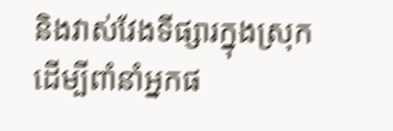និងវាស់វែងទីផ្សារក្នុងស្រុក ដើម្បីពាំនាំអ្នកផ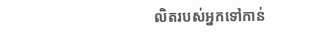លិតរបស់អ្នកទៅកាន់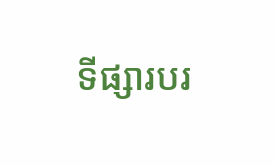ទីផ្សារបរ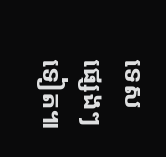ទេសផ្សេងៗទៀត៕